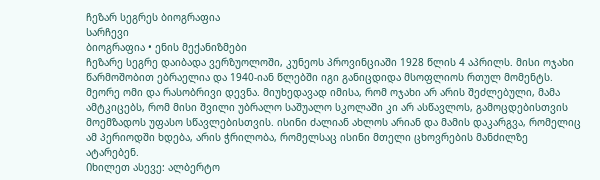ჩეზარ სეგრეს ბიოგრაფია
Სარჩევი
ბიოგრაფია • ენის მექანიზმები
ჩეზარე სეგრე დაიბადა ვერზუოლოში, კუნეოს პროვინციაში 1928 წლის 4 აპრილს. მისი ოჯახი წარმოშობით ებრაელია და 1940-იან წლებში იგი განიცდიდა მსოფლიოს რთულ მომენტს. მეორე ომი და რასობრივი დევნა. მიუხედავად იმისა, რომ ოჯახი არ არის შეძლებული, მამა ამტკიცებს, რომ მისი შვილი უბრალო საშუალო სკოლაში კი არ ასწავლოს, გამოცდებისთვის მოემზადოს უფასო სწავლებისთვის. ისინი ძალიან ახლოს არიან და მამის დაკარგვა, რომელიც ამ პერიოდში ხდება, არის ჭრილობა, რომელსაც ისინი მთელი ცხოვრების მანძილზე ატარებენ.
Იხილეთ ასევე: ალბერტო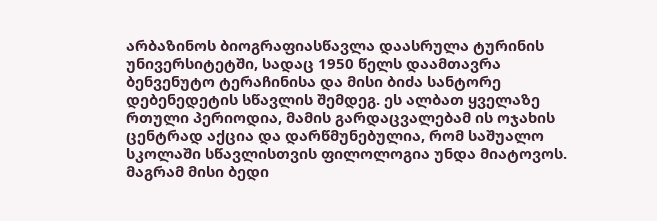არბაზინოს ბიოგრაფიასწავლა დაასრულა ტურინის უნივერსიტეტში, სადაც 1950 წელს დაამთავრა ბენვენუტო ტერაჩინისა და მისი ბიძა სანტორე დებენედეტის სწავლის შემდეგ. ეს ალბათ ყველაზე რთული პერიოდია, მამის გარდაცვალებამ ის ოჯახის ცენტრად აქცია და დარწმუნებულია, რომ საშუალო სკოლაში სწავლისთვის ფილოლოგია უნდა მიატოვოს. მაგრამ მისი ბედი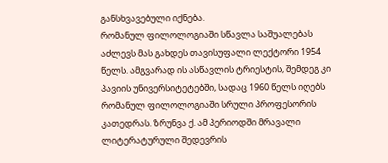განსხვავებული იქნება.
რომანულ ფილოლოგიაში სწავლა საშუალებას აძლევს მას გახდეს თავისუფალი ლექტორი 1954 წელს. ამგვარად ის ასწავლის ტრიესტის, შემდეგ კი პავიის უნივერსიტეტებში, სადაც 1960 წელს იღებს რომანულ ფილოლოგიაში სრული პროფესორის კათედრას. ზრუნვა ქ. ამ პერიოდში მრავალი ლიტერატურული შედევრის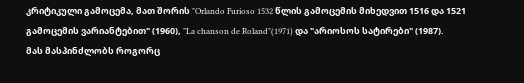კრიტიკული გამოცემა, მათ შორის "Orlando Furioso 1532 წლის გამოცემის მიხედვით 1516 და 1521 გამოცემის ვარიანტებით" (1960), "La chanson de Roland"(1971) და "არიოსოს სატირები" (1987).
მას მასპინძლობს როგორც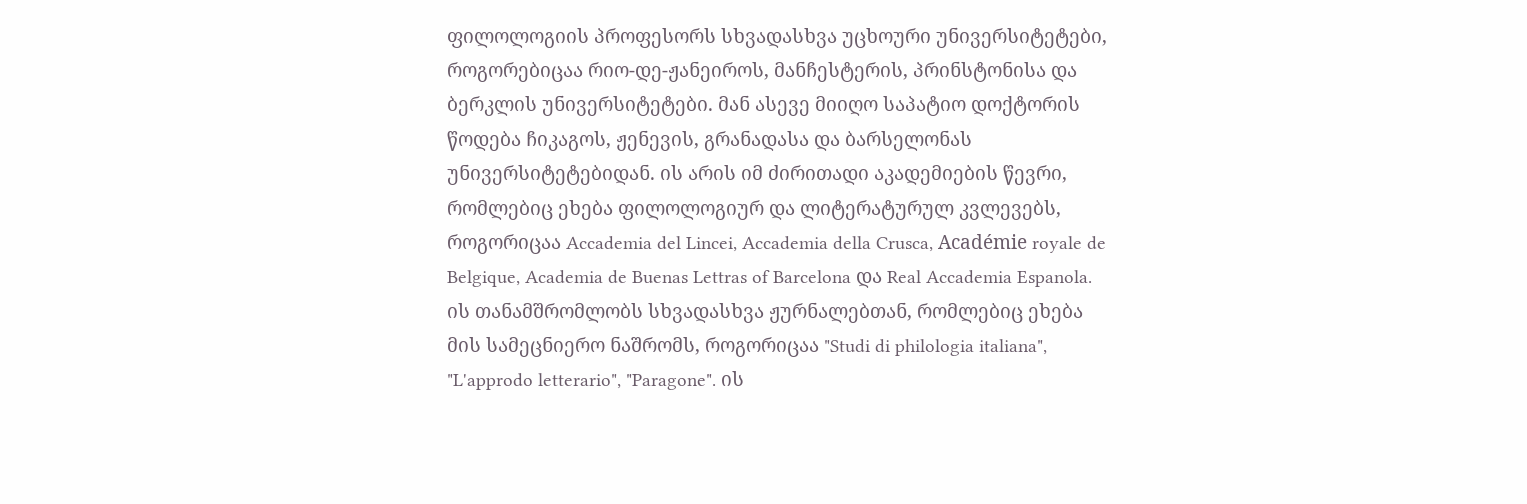ფილოლოგიის პროფესორს სხვადასხვა უცხოური უნივერსიტეტები, როგორებიცაა რიო-დე-ჟანეიროს, მანჩესტერის, პრინსტონისა და ბერკლის უნივერსიტეტები. მან ასევე მიიღო საპატიო დოქტორის წოდება ჩიკაგოს, ჟენევის, გრანადასა და ბარსელონას უნივერსიტეტებიდან. ის არის იმ ძირითადი აკადემიების წევრი, რომლებიც ეხება ფილოლოგიურ და ლიტერატურულ კვლევებს, როგორიცაა Accademia del Lincei, Accademia della Crusca, Académie royale de Belgique, Academia de Buenas Lettras of Barcelona და Real Accademia Espanola.
ის თანამშრომლობს სხვადასხვა ჟურნალებთან, რომლებიც ეხება მის სამეცნიერო ნაშრომს, როგორიცაა "Studi di philologia italiana", "L'approdo letterario", "Paragone". ის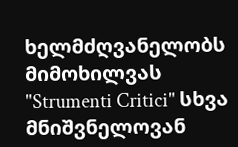ხელმძღვანელობს მიმოხილვას "Strumenti Critici" სხვა მნიშვნელოვან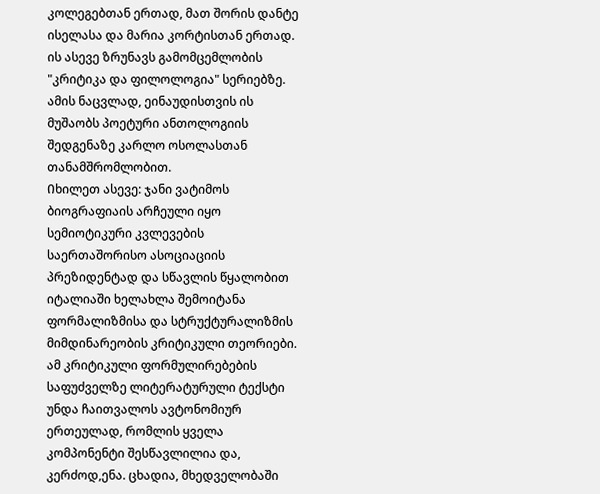კოლეგებთან ერთად, მათ შორის დანტე ისელასა და მარია კორტისთან ერთად. ის ასევე ზრუნავს გამომცემლობის "კრიტიკა და ფილოლოგია" სერიებზე. ამის ნაცვლად, ეინაუდისთვის ის მუშაობს პოეტური ანთოლოგიის შედგენაზე კარლო ოსოლასთან თანამშრომლობით.
Იხილეთ ასევე: ჯანი ვატიმოს ბიოგრაფიაის არჩეული იყო სემიოტიკური კვლევების საერთაშორისო ასოციაციის პრეზიდენტად და სწავლის წყალობით იტალიაში ხელახლა შემოიტანა ფორმალიზმისა და სტრუქტურალიზმის მიმდინარეობის კრიტიკული თეორიები. ამ კრიტიკული ფორმულირებების საფუძველზე ლიტერატურული ტექსტი უნდა ჩაითვალოს ავტონომიურ ერთეულად, რომლის ყველა კომპონენტი შესწავლილია და, კერძოდ,ენა. ცხადია, მხედველობაში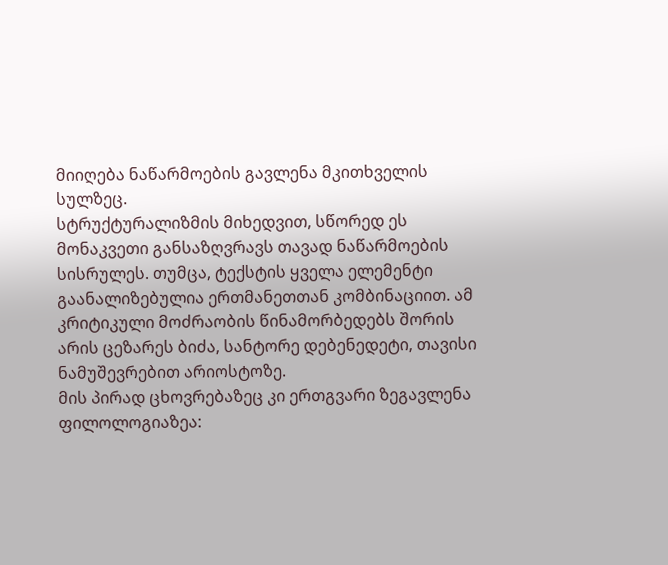მიიღება ნაწარმოების გავლენა მკითხველის სულზეც.
სტრუქტურალიზმის მიხედვით, სწორედ ეს მონაკვეთი განსაზღვრავს თავად ნაწარმოების სისრულეს. თუმცა, ტექსტის ყველა ელემენტი გაანალიზებულია ერთმანეთთან კომბინაციით. ამ კრიტიკული მოძრაობის წინამორბედებს შორის არის ცეზარეს ბიძა, სანტორე დებენედეტი, თავისი ნამუშევრებით არიოსტოზე.
მის პირად ცხოვრებაზეც კი ერთგვარი ზეგავლენა ფილოლოგიაზეა: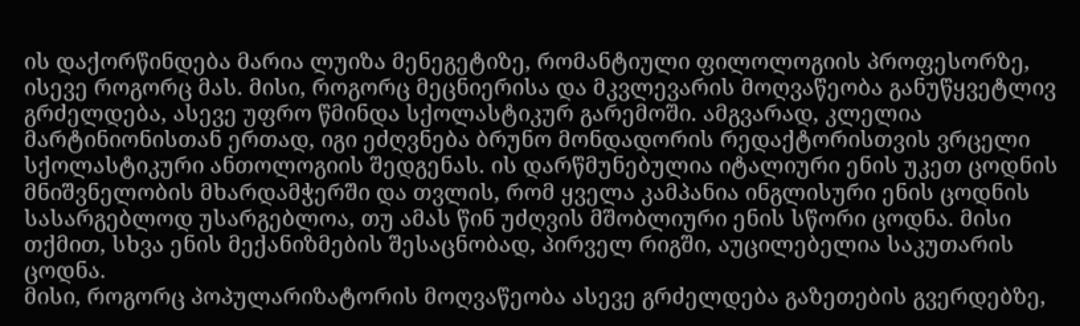ის დაქორწინდება მარია ლუიზა მენეგეტიზე, რომანტიული ფილოლოგიის პროფესორზე, ისევე როგორც მას. მისი, როგორც მეცნიერისა და მკვლევარის მოღვაწეობა განუწყვეტლივ გრძელდება, ასევე უფრო წმინდა სქოლასტიკურ გარემოში. ამგვარად, კლელია მარტინიონისთან ერთად, იგი ეძღვნება ბრუნო მონდადორის რედაქტორისთვის ვრცელი სქოლასტიკური ანთოლოგიის შედგენას. ის დარწმუნებულია იტალიური ენის უკეთ ცოდნის მნიშვნელობის მხარდამჭერში და თვლის, რომ ყველა კამპანია ინგლისური ენის ცოდნის სასარგებლოდ უსარგებლოა, თუ ამას წინ უძღვის მშობლიური ენის სწორი ცოდნა. მისი თქმით, სხვა ენის მექანიზმების შესაცნობად, პირველ რიგში, აუცილებელია საკუთარის ცოდნა.
მისი, როგორც პოპულარიზატორის მოღვაწეობა ასევე გრძელდება გაზეთების გვერდებზე,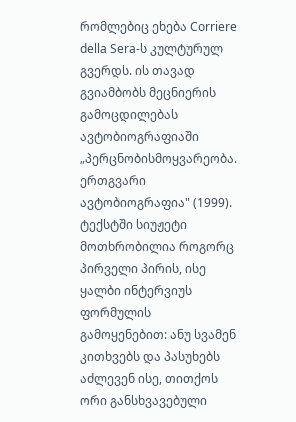რომლებიც ეხება Corriere della Sera-ს კულტურულ გვერდს. ის თავად გვიამბობს მეცნიერის გამოცდილებას ავტობიოგრაფიაში „პერცნობისმოყვარეობა. ერთგვარი ავტობიოგრაფია" (1999). ტექსტში სიუჟეტი მოთხრობილია როგორც პირველი პირის, ისე ყალბი ინტერვიუს ფორმულის გამოყენებით: ანუ სვამენ კითხვებს და პასუხებს აძლევენ ისე, თითქოს ორი განსხვავებული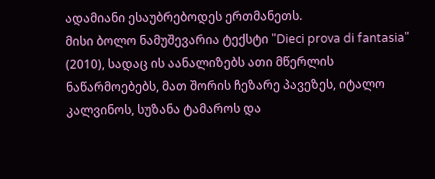ადამიანი ესაუბრებოდეს ერთმანეთს.
მისი ბოლო ნამუშევარია ტექსტი "Dieci prova di fantasia" (2010), სადაც ის აანალიზებს ათი მწერლის ნაწარმოებებს, მათ შორის ჩეზარე პავეზეს, იტალო კალვინოს, სუზანა ტამაროს და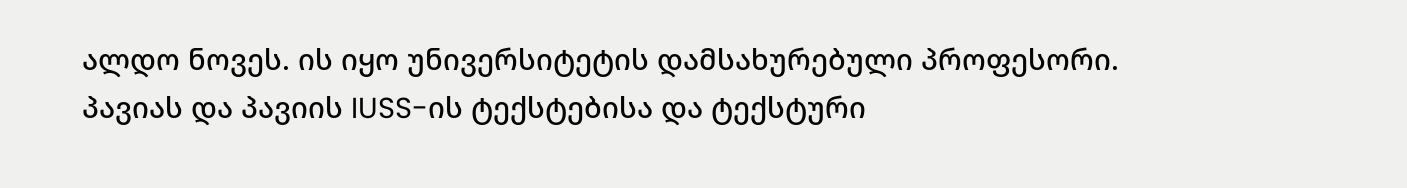ალდო ნოვეს. ის იყო უნივერსიტეტის დამსახურებული პროფესორი. პავიას და პავიის IUSS-ის ტექსტებისა და ტექსტური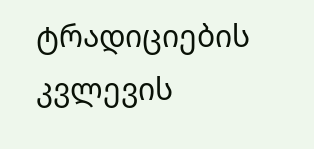ტრადიციების კვლევის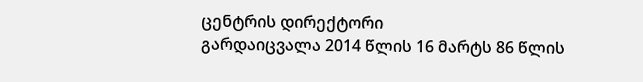ცენტრის დირექტორი
გარდაიცვალა 2014 წლის 16 მარტს 86 წლის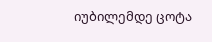იუბილემდე ცოტა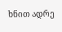ხნით ადრე